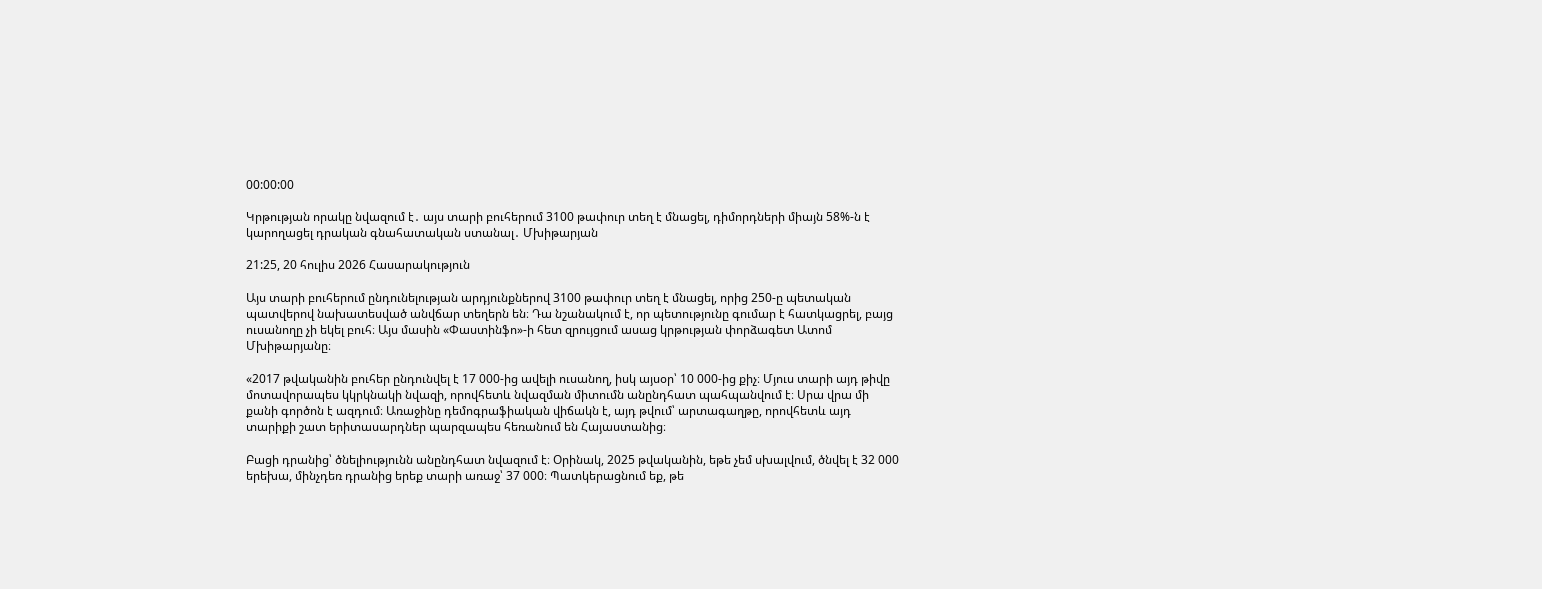00:00:00

Կրթության որակը նվազում է․ այս տարի բուհերում 3100 թափուր տեղ է մնացել, դիմորդների միայն 58%-ն է կարողացել դրական գնահատական ստանալ․ Մխիթարյան

21:25, 20 հուլիս 2026 Հասարակություն

Այս տարի բուհերում ընդունելության արդյունքներով 3100 թափուր տեղ է մնացել, որից 250-ը պետական պատվերով նախատեսված անվճար տեղերն են։ Դա նշանակում է, որ պետությունը գումար է հատկացրել, բայց ուսանողը չի եկել բուհ։ Այս մասին «Փաստինֆո»-ի հետ զրույցում ասաց կրթության փորձագետ Ատոմ Մխիթարյանը։

«2017 թվականին բուհեր ընդունվել է 17 000-ից ավելի ուսանող, իսկ այսօր՝ 10 000-ից քիչ։ Մյուս տարի այդ թիվը մոտավորապես կկրկնակի նվազի, որովհետև նվազման միտումն անընդհատ պահպանվում է։ Սրա վրա մի քանի գործոն է ազդում։ Առաջինը դեմոգրաֆիական վիճակն է, այդ թվում՝ արտագաղթը, որովհետև այդ տարիքի շատ երիտասարդներ պարզապես հեռանում են Հայաստանից։

Բացի դրանից՝ ծնելիությունն անընդհատ նվազում է։ Օրինակ, 2025 թվականին, եթե չեմ սխալվում, ծնվել է 32 000 երեխա, մինչդեռ դրանից երեք տարի առաջ՝ 37 000։ Պատկերացնում եք, թե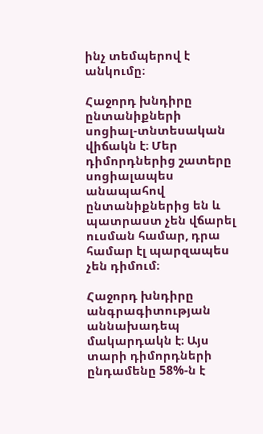ինչ տեմպերով է անկումը։

Հաջորդ խնդիրը ընտանիքների սոցիալ-տնտեսական վիճակն է։ Մեր դիմորդներից շատերը սոցիալապես անապահով ընտանիքներից են և պատրաստ չեն վճարել ուսման համար, դրա համար էլ պարզապես չեն դիմում։

Հաջորդ խնդիրը անգրագիտության աննախադեպ մակարդակն է։ Այս տարի դիմորդների ընդամենը 58%-ն է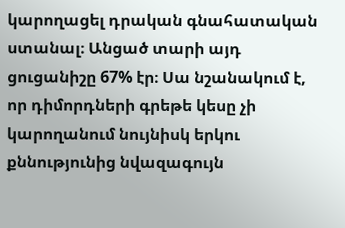կարողացել դրական գնահատական ստանալ։ Անցած տարի այդ ցուցանիշը 67% էր։ Սա նշանակում է, որ դիմորդների գրեթե կեսը չի կարողանում նույնիսկ երկու քննությունից նվազագույն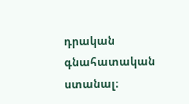դրական գնահատական ստանալ։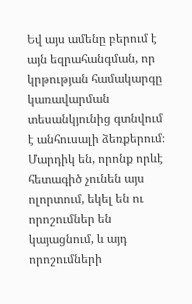Եվ այս ամենը բերում է այն եզրահանգման, որ կրթության համակարգը կառավարման տեսանկյունից գտնվում է անհուսալի ձեռքերում։ Մարդիկ են, որոնք որևէ հետագիծ չունեն այս ոլորտում, եկել են ու որոշումներ են կայացնում, և այդ որոշումների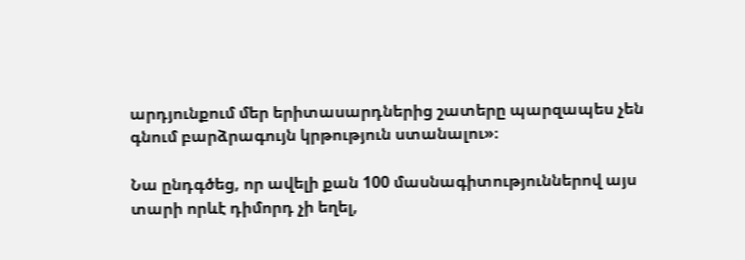արդյունքում մեր երիտասարդներից շատերը պարզապես չեն գնում բարձրագույն կրթություն ստանալու»։

Նա ընդգծեց, որ ավելի քան 100 մասնագիտություններով այս տարի որևէ դիմորդ չի եղել,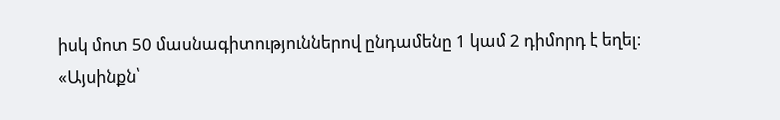իսկ մոտ 50 մասնագիտություններով ընդամենը 1 կամ 2 դիմորդ է եղել։
«Այսինքն՝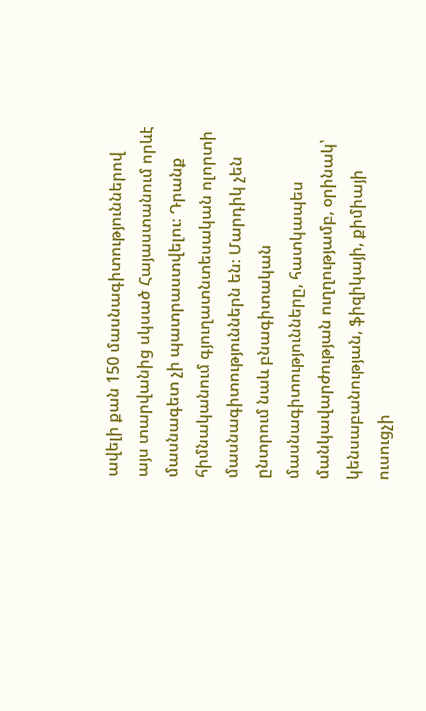ավելի քան 150 մասնագիտություններով այս տարվանից սկսած Հայաստանում որևէ մասնագետ չի պատրաստվելու։ Դրանք հիմնականում գյուղատնտեսական ոլորտի մասնագիտություններն են։ Մարդիկ չեն ընտրում նաև բնագիտական մասնագիտությունները, հատկապես մանկավարժության ուղղությամբ, օրինակ՝ կենսաբանության, ֆիզիկայի, քիմիայի ուսուցչի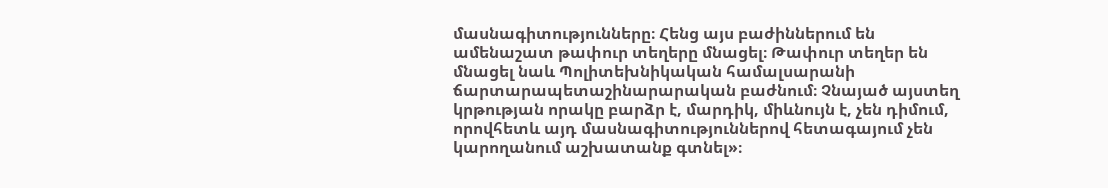մասնագիտությունները։ Հենց այս բաժիններում են ամենաշատ թափուր տեղերը մնացել։ Թափուր տեղեր են մնացել նաև Պոլիտեխնիկական համալսարանի ճարտարապետաշինարարական բաժնում։ Չնայած այստեղ կրթության որակը բարձր է, մարդիկ, միևնույն է, չեն դիմում, որովհետև այդ մասնագիտություններով հետագայում չեն կարողանում աշխատանք գտնել»։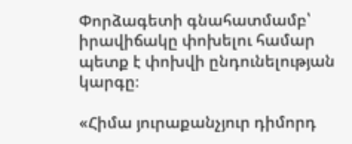Փորձագետի գնահատմամբ՝ իրավիճակը փոխելու համար պետք է փոխվի ընդունելության կարգը։

«Հիմա յուրաքանչյուր դիմորդ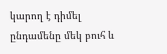կարող է դիմել ընդամենը մեկ բուհ և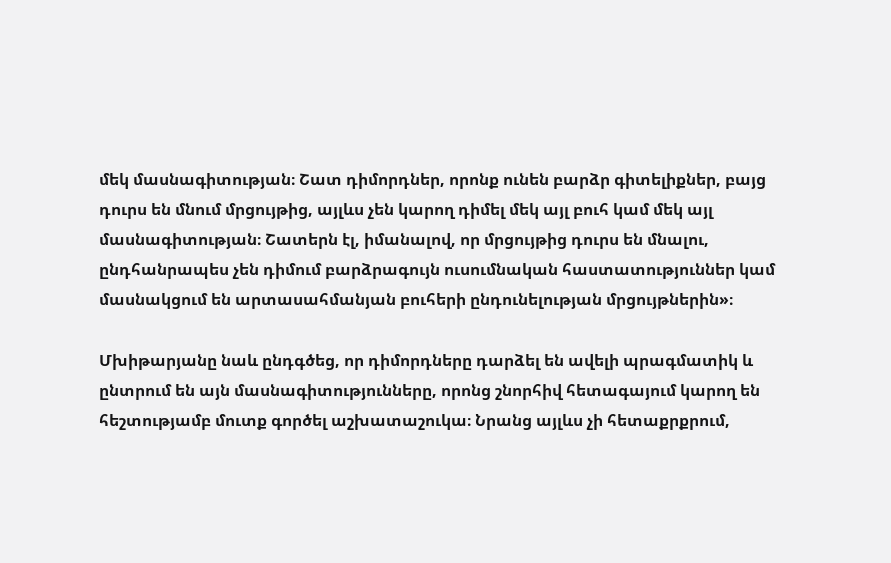մեկ մասնագիտության։ Շատ դիմորդներ, որոնք ունեն բարձր գիտելիքներ, բայց դուրս են մնում մրցույթից, այլևս չեն կարող դիմել մեկ այլ բուհ կամ մեկ այլ մասնագիտության։ Շատերն էլ, իմանալով, որ մրցույթից դուրս են մնալու, ընդհանրապես չեն դիմում բարձրագույն ուսումնական հաստատություններ կամ մասնակցում են արտասահմանյան բուհերի ընդունելության մրցույթներին»։

Մխիթարյանը նաև ընդգծեց, որ դիմորդները դարձել են ավելի պրագմատիկ և ընտրում են այն մասնագիտությունները, որոնց շնորհիվ հետագայում կարող են հեշտությամբ մուտք գործել աշխատաշուկա։ Նրանց այլևս չի հետաքրքրում,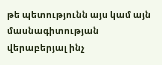թե պետությունն այս կամ այն մասնագիտության վերաբերյալ ինչ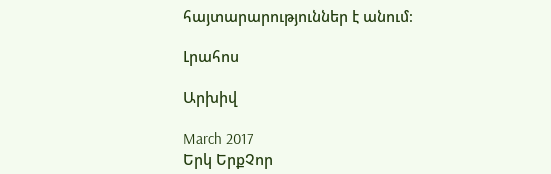հայտարարություններ է անում։

Լրահոս

Արխիվ

March 2017
Երկ ԵրքՉոր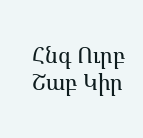Հնգ Ուրբ Շաբ Կիր